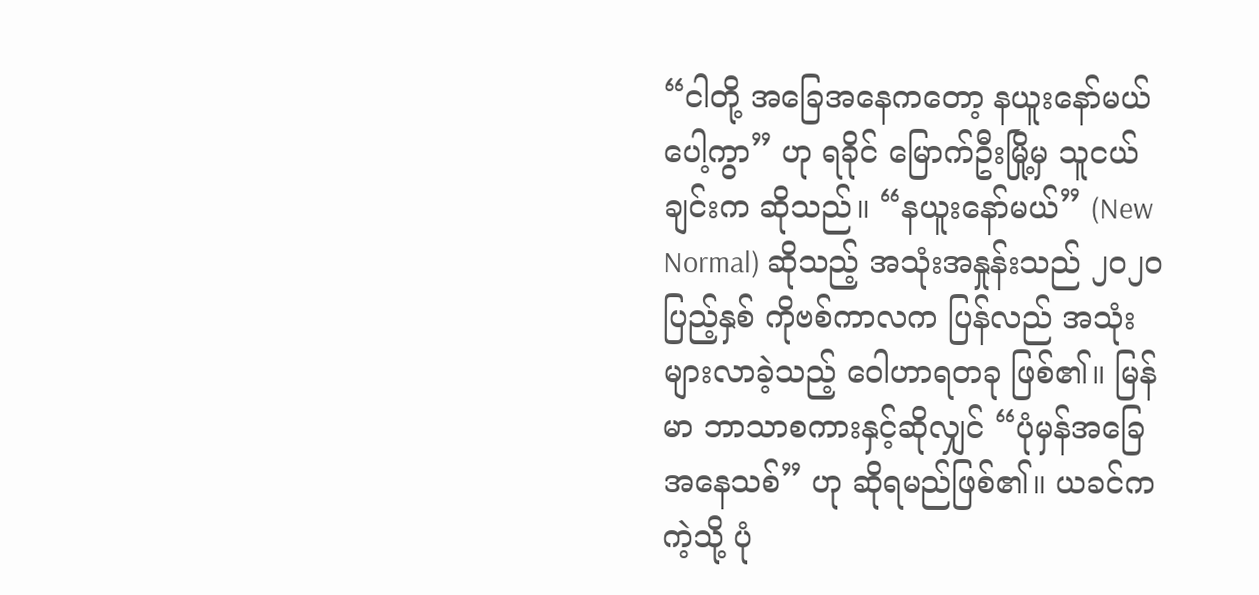“ငါတို့ အခြေအနေကတော့ နယူးနော်မယ်ပေါ့ကွာ” ဟု ရခိုင် မြောက်ဦးမြို့မှ သူငယ်ချင်းက ဆိုသည်။ “နယူးနော်မယ်” (New Normal) ဆိုသည့် အသုံးအနှုန်းသည် ၂၀၂၀ ပြည့်နှစ် ကိုဗစ်ကာလက ပြန်လည် အသုံးများလာခဲ့သည့် ဝေါဟာရတခု ဖြစ်၏။ မြန်မာ ဘာသာစကားနှင့်ဆိုလျှင် “ပုံမှန်အခြေအနေသစ်” ဟု ဆိုရမည်ဖြစ်၏။ ယခင်ကကဲ့သို့ ပုံ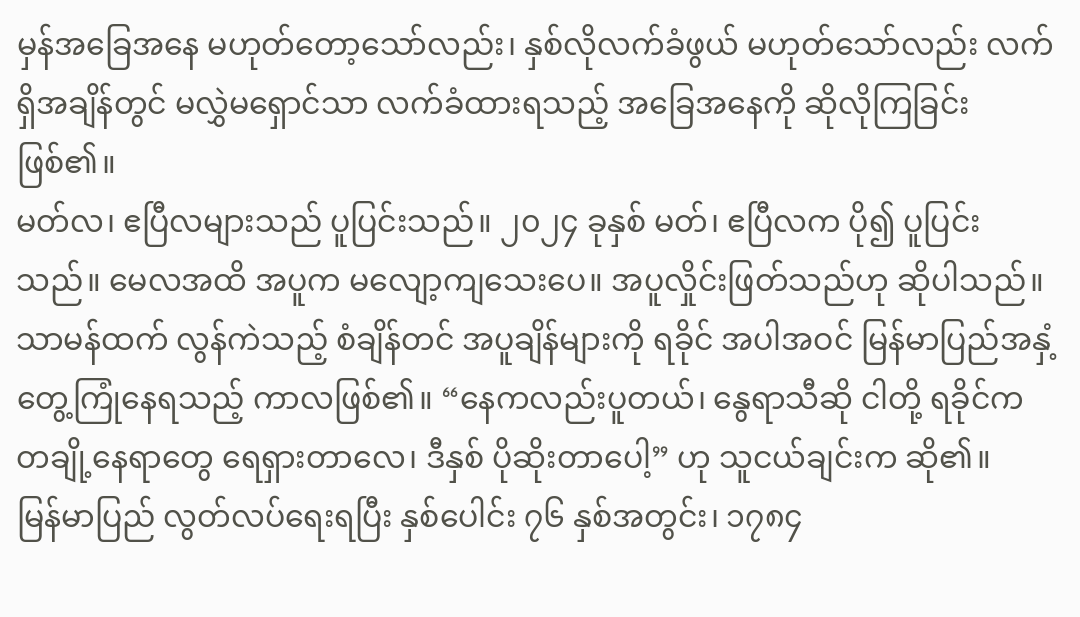မှန်အခြေအနေ မဟုတ်တော့သော်လည်း၊ နှစ်လိုလက်ခံဖွယ် မဟုတ်သော်လည်း လက်ရှိအချိန်တွင် မလွှဲမရှောင်သာ လက်ခံထားရသည့် အခြေအနေကို ဆိုလိုကြခြင်းဖြစ်၏။
မတ်လ၊ ဧပြီလများသည် ပူပြင်းသည်။ ၂၀၂၄ ခုနှစ် မတ်၊ ဧပြီလက ပို၍ ပူပြင်းသည်။ မေလအထိ အပူက မလျော့ကျသေးပေ။ အပူလှိုင်းဖြတ်သည်ဟု ဆိုပါသည်။ သာမန်ထက် လွန်ကဲသည့် စံချိန်တင် အပူချိန်များကို ရခိုင် အပါအဝင် မြန်မာပြည်အနှံ့ တွေ့ကြုံနေရသည့် ကာလဖြစ်၏။ “နေကလည်းပူတယ်၊ နွေရာသီဆို ငါတို့ ရခိုင်က တချို့နေရာတွေ ရေရှားတာလေ၊ ဒီနှစ် ပိုဆိုးတာပေါ့” ဟု သူငယ်ချင်းက ဆို၏။
မြန်မာပြည် လွတ်လပ်ရေးရပြီး နှစ်ပေါင်း ၇၆ နှစ်အတွင်း၊ ၁၇၈၄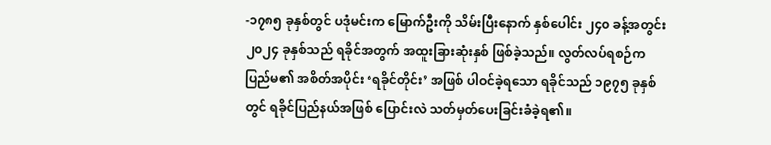-၁၇၈၅ ခုနှစ်တွင် ပဒုံမင်းက မြောက်ဦးကို သိမ်းပြီးနောက် နှစ်ပေါင်း ၂၄၀ ခန့်အတွင်း ၂၀၂၄ ခုနှစ်သည် ရခိုင်အတွက် အထူးခြားဆုံးနှစ် ဖြစ်ခဲ့သည်။ လွတ်လပ်ရစဉ်က ပြည်မ၏ အစိတ်အပိုင်း ‘ရခိုင်တိုင်း’ အဖြစ် ပါဝင်ခဲ့ရသော ရခိုင်သည် ၁၉၇၅ ခုနှစ်တွင် ရခိုင်ပြည်နယ်အဖြစ် ပြောင်းလဲ သတ်မှတ်ပေးခြင်းခံခဲ့ရ၏။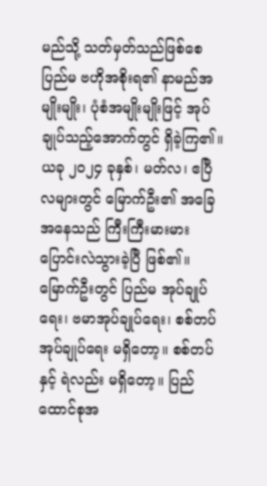မည်သို့ သတ်မှတ်သည်ဖြစ်စေ ပြည်မ ဗဟိုအစိုးရ၏ နာမည်အမျိုးမျိုး၊ ပုံစံအမျိုးမျိုးဖြင့် အုပ်ချုပ်သည့်အောက်တွင် ရှိခဲ့ကြ၏။
ယခု ၂၀၂၄ ခုနှစ်၊ မတ်လ၊ ဧပြီလများတွင် မြောက်ဦး၏ အခြေအနေသည် ကြီးကြီးမားမား ပြောင်းလဲသွားခဲ့ပြီ ဖြစ်၏။ မြောက်ဦးတွင် ပြည်မ အုပ်ချုပ်ရေး၊ ဗမာအုပ်ချုပ်ရေး၊ စစ်တပ်အုပ်ချုပ်ရေး မရှိတော့။ စစ်တပ်နှင့် ရဲလည်း မရှိတော့။ ပြည်ထောင်စုအ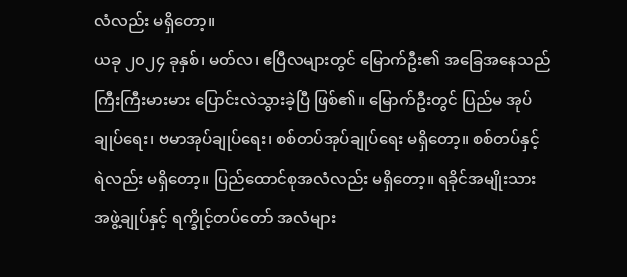လံလည်း မရှိတော့။
ယခု ၂၀၂၄ ခုနှစ်၊ မတ်လ၊ ဧပြီလများတွင် မြောက်ဦး၏ အခြေအနေသည် ကြီးကြီးမားမား ပြောင်းလဲသွားခဲ့ပြီ ဖြစ်၏။ မြောက်ဦးတွင် ပြည်မ အုပ်ချုပ်ရေး၊ ဗမာအုပ်ချုပ်ရေး၊ စစ်တပ်အုပ်ချုပ်ရေး မရှိတော့။ စစ်တပ်နှင့် ရဲလည်း မရှိတော့။ ပြည်ထောင်စုအလံလည်း မရှိတော့။ ရခိုင်အမျိုးသားအဖွဲ့ချုပ်နှင့် ရက္ခိုင့်တပ်တော် အလံများ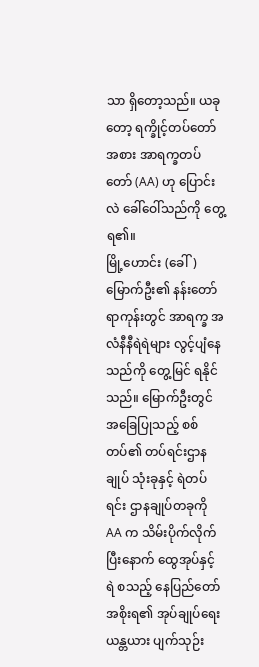သာ ရှိတော့သည်။ ယခုတော့ ရက္ခိုင့်တပ်တော်အစား အာရက္ခတပ်တော် (AA) ဟု ပြောင်းလဲ ခေါ်ဝေါ်သည်ကို တွေ့ရ၏။
မြို့ဟောင်း (ခေါ်) မြောက်ဦး၏ နန်းတော်ရာကုန်းတွင် အာရက္ခ အလံနီနီရဲရဲများ လွင့်ပျံနေသည်ကို တွေ့မြင် ရနိုင်သည်။ မြောက်ဦးတွင် အခြေပြုသည့် စစ်တပ်၏ တပ်ရင်းဌာနချုပ် သုံးခုနှင့် ရဲတပ်ရင်း ဌာနချုပ်တခုကို AA က သိမ်းပိုက်လိုက်ပြီးနောက် ထွေအုပ်နှင့် ရဲ စသည့် နေပြည်တော်အစိုးရ၏ အုပ်ချုပ်ရေးယန္တယား ပျက်သုဉ်း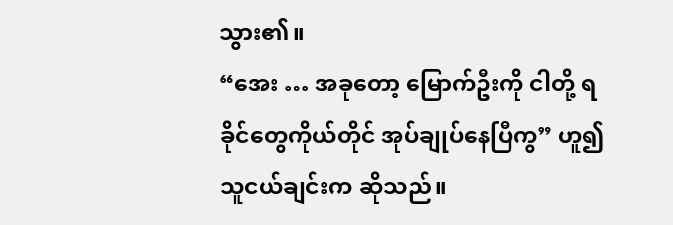သွား၏။
“အေး … အခုတော့ မြောက်ဦးကို ငါတို့ ရခိုင်တွေကိုယ်တိုင် အုပ်ချုပ်နေပြီကွ” ဟူ၍ သူငယ်ချင်းက ဆိုသည်။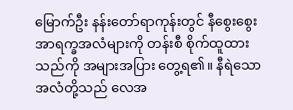မြောက်ဦး နန်းတော်ရာကုန်းတွင် နီစွေးစွေး အာရက္ခအလံများကို တန်းစီ စိုက်ထူထားသည်ကို အများအပြား တွေ့ရ၏။ နီရဲသောအလံတို့သည် လေအ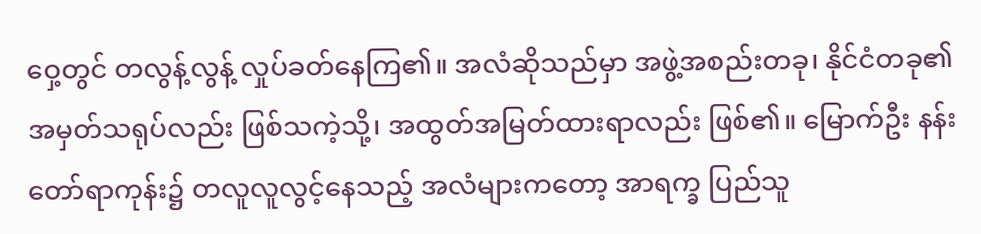ဝှေ့တွင် တလွန့်လွန့် လှုပ်ခတ်နေကြ၏။ အလံဆိုသည်မှာ အဖွဲ့အစည်းတခု၊ နိုင်ငံတခု၏ အမှတ်သရုပ်လည်း ဖြစ်သကဲ့သို့၊ အထွတ်အမြတ်ထားရာလည်း ဖြစ်၏။ မြောက်ဦး နန်းတော်ရာကုန်း၌ တလူလူလွင့်နေသည့် အလံများကတော့ အာရက္ခ ပြည်သူ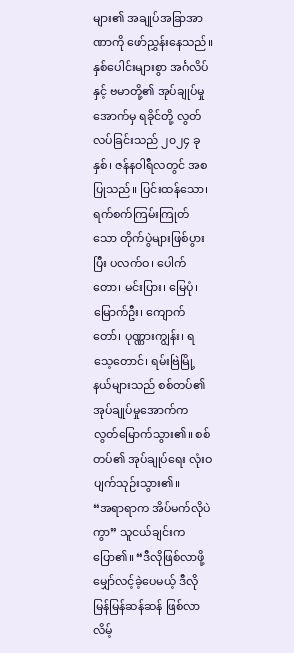များ၏ အချုပ်အခြာအာဏာကို ဖော်ညွှန်းနေသည်။
နှစ်ပေါင်းများစွာ အင်္ဂလိပ်နှင့် ဗမာတို့၏ အုပ်ချုပ်မှုအောက်မှ ရခိုင်တို့ လွတ်လပ်ခြင်းသည် ၂၀၂၄ ခုနှစ်၊ ဇန်နဝါရီလတွင် အစပြုသည်။ ပြင်းထန်သော၊ ရက်စက်ကြမ်းကြုတ်သော တိုက်ပွဲများဖြစ်ပွားပြီး ပလက်ဝ၊ ပေါက်တော၊ မင်းပြား၊ မြေပုံ၊ မြောက်ဦး၊ ကျောက်တော်၊ ပုဏ္ဏားကျွန်း၊ ရသေ့တောင်၊ ရမ်းဗြဲမြို့နယ်များသည် စစ်တပ်၏ အုပ်ချုပ်မှုအောက်က လွတ်မြောက်သွား၏။ စစ်တပ်၏ အုပ်ချုပ်ရေး လုံးဝပျက်သုဉ်းသွား၏။
“အရာရာက အိပ်မက်လိုပဲကွာ” သူငယ်ချင်းက ပြော၏။ “ဒီလိုဖြစ်လာဖို့ မျှော်လင့်ခဲ့ပေမယ့် ဒီလို မြန်မြန်ဆန်ဆန် ဖြစ်လာလိမ့်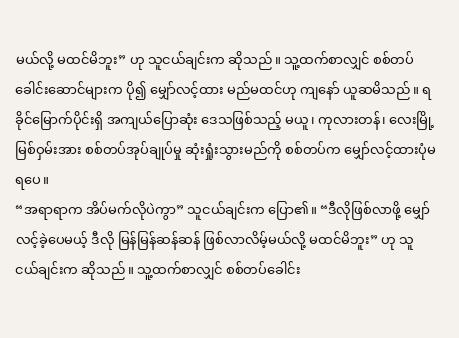မယ်လို့ မထင်မိဘူး” ဟု သူငယ်ချင်းက ဆိုသည်။ သူ့ထက်စာလျှင် စစ်တပ်ခေါင်းဆောင်များက ပို၍ မျှော်လင့်ထား မည်မထင်ဟု ကျနော် ယူဆမိသည်။ ရခိုင်မြောက်ပိုင်းရှိ အကျယ်ပြောဆုံး ဒေသဖြစ်သည့် မယူ၊ ကုလားတန်၊ လေးမြို့မြစ်ဝှမ်းအား စစ်တပ်အုပ်ချုပ်မှု ဆုံးရှုံးသွားမည်ကို စစ်တပ်က မျှော်လင့်ထားပုံမရပေ။
“အရာရာက အိပ်မက်လိုပဲကွာ” သူငယ်ချင်းက ပြော၏။ “ဒီလိုဖြစ်လာဖို့ မျှော်လင့်ခဲ့ပေမယ့် ဒီလို မြန်မြန်ဆန်ဆန် ဖြစ်လာလိမ့်မယ်လို့ မထင်မိဘူး” ဟု သူငယ်ချင်းက ဆိုသည်။ သူ့ထက်စာလျှင် စစ်တပ်ခေါင်း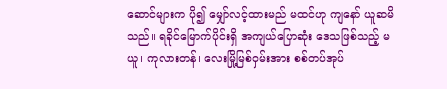ဆောင်များက ပို၍ မျှော်လင့်ထားမည် မထင်ဟု ကျနော် ယူဆမိသည်။ ရခိုင်မြောက်ပိုင်းရှိ အကျယ်ပြောဆုံး ဒေသဖြစ်သည့် မယူ၊ ကုလားတန်၊ လေးမြို့မြစ်ဝှမ်းအား စစ်တပ်အုပ်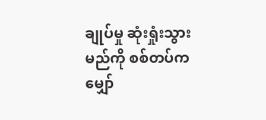ချုပ်မှု ဆုံးရှုံးသွားမည်ကို စစ်တပ်က မျှော်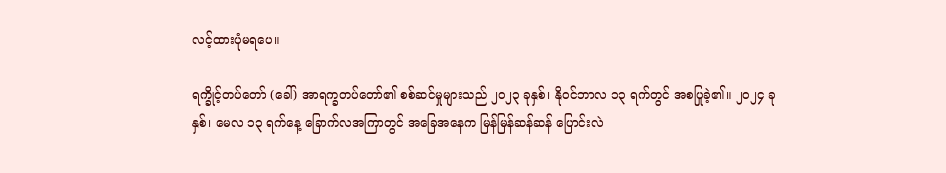လင့်ထားပုံမရပေ။

ရက္ခိုင့်တပ်တော် (ခေါ်) အာရက္ခတပ်တော်၏ စစ်ဆင်မှုများသည် ၂၀၂၃ ခုနှစ်၊ နိုဝင်ဘာလ ၁၃ ရက်တွင် အစပြုခဲ့၏။ ၂၀၂၄ ခုနှစ်၊ မေလ ၁၃ ရက်နေ့ ခြောက်လအကြာတွင် အခြေအနေက မြန်မြန်ဆန်ဆန် ပြောင်းလဲ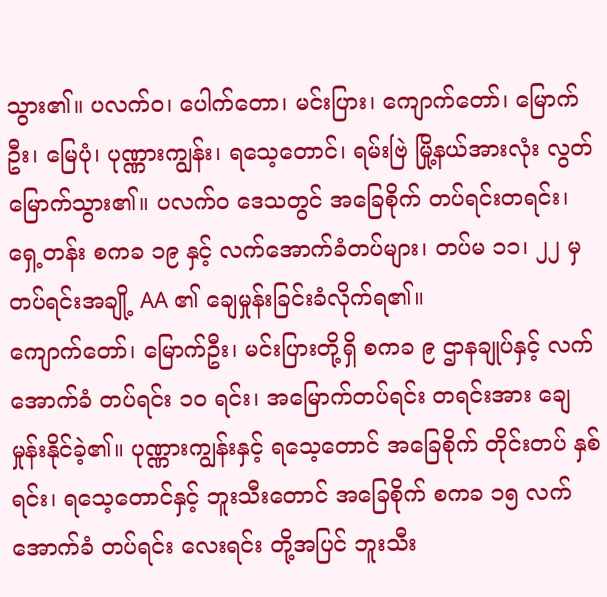သွား၏။ ပလက်ဝ၊ ပေါက်တော၊ မင်းပြား၊ ကျောက်တော်၊ မြောက်ဦး၊ မြေပုံ၊ ပုဏ္ဏားကျွန်း၊ ရသေ့တောင်၊ ရမ်းဗြဲ မြို့နယ်အားလုံး လွတ်မြောက်သွား၏။ ပလက်ဝ ဒေသတွင် အခြေစိုက် တပ်ရင်းတရင်း၊ ရှေ့တန်း စကခ ၁၉ နှင့် လက်အောက်ခံတပ်များ၊ တပ်မ ၁၁၊ ၂၂ မှ တပ်ရင်းအချို့ AA ၏ ချေမှုန်းခြင်းခံလိုက်ရ၏။
ကျောက်တော်၊ မြောက်ဦး၊ မင်းပြားတို့ရှိ စကခ ၉ ဌာနချုပ်နှင့် လက်အောက်ခံ တပ်ရင်း ၁၀ ရင်း၊ အမြောက်တပ်ရင်း တရင်းအား ချေမှုန်းနိုင်ခဲ့၏။ ပုဏ္ဏားကျွန်းနှင့် ရသေ့တောင် အခြေစိုက် တိုင်းတပ် နှစ်ရင်း၊ ရသေ့တောင်နှင့် ဘူးသီးတောင် အခြေစိုက် စကခ ၁၅ လက်အောက်ခံ တပ်ရင်း လေးရင်း တို့အပြင် ဘူးသီး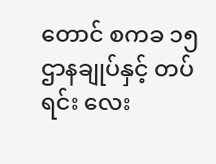တောင် စကခ ၁၅ ဌာနချုပ်နှင့် တပ်ရင်း လေး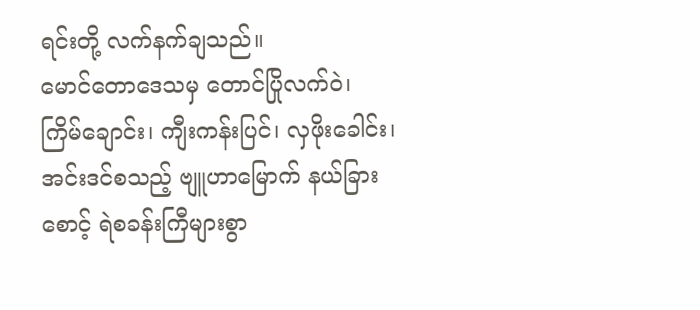ရင်းတို့ လက်နက်ချသည်။
မောင်တောဒေသမှ တောင်ပြိုလက်ဝဲ၊ ကြိမ်ချောင်း၊ ကျီးကန်းပြင်၊ လှဖိုးခေါင်း၊ အင်းဒင်စသည့် ဗျူဟာမြောက် နယ်ခြားစောင့် ရဲစခန်းကြီများစွာ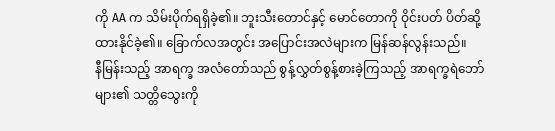ကို AA က သိမ်းပိုက်ရရှိခဲ့၏။ ဘူးသီးတောင်နှင့် မောင်တောကို ဝိုင်းပတ် ပိတ်ဆို့ထားနိုင်ခဲ့၏။ ခြောက်လအတွင်း အပြောင်းအလဲများက မြန်ဆန်လွန်းသည်။
နီမြန်းသည့် အာရက္ခ အလံတော်သည် စွန့်လွှတ်စွန့်စားခဲ့ကြသည့် အာရက္ခရဲဘော်များ၏ သတ္တိသွေးကို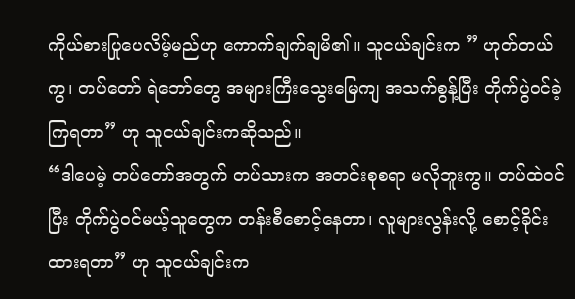ကိုယ်စားပြုပေလိမ့်မည်ဟု ကောက်ချက်ချမိ၏။ သူငယ်ချင်းက ” ဟုတ်တယ်ကွ၊ တပ်တော် ရဲဘော်တွေ အများကြီးသွေးမြေကျ အသက်စွန့်ပြီး တိုက်ပွဲဝင်ခဲ့ကြရတာ” ဟု သူငယ်ချင်းကဆိုသည်။
“ဒါပေမဲ့ တပ်တော်အတွက် တပ်သားက အတင်းစုစရာ မလိုဘူးကွ။ တပ်ထဲဝင်ပြီး တိုက်ပွဲဝင်မယ့်သူတွေက တန်းစီစောင့်နေတာ၊ လူများလွန်းလို့ စောင့်ခိုင်းထားရတာ” ဟု သူငယ်ချင်းက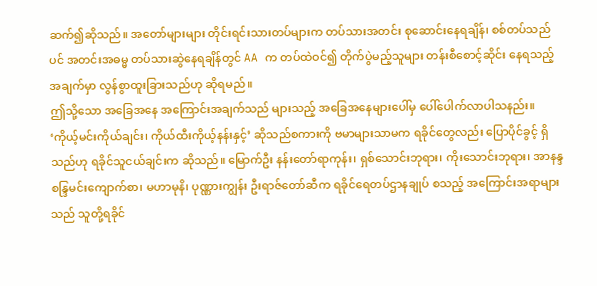ဆက်၍ဆိုသည်။ အတော်များများ တိုင်းရင်းသားတပ်များက တပ်သားအတင်း စုဆောင်းနေရချိန်၊ စစ်တပ်သည်ပင် အတင်းအဓမ္မ တပ်သားဆွဲနေရချိန်တွင် AA က တပ်ထဲဝင်၍ တိုက်ပွဲမည့်သူများ တန်းစီစောင့်ဆိုင်း နေရသည့်အချက်မှာ လွန်စွာထူးခြားသည်ဟု ဆိုရမည်။
ဤသို့သော အခြေအနေ အကြောင်းအချက်သည် များသည့် အခြေအနေများပေါ်မှ ပေါ်ပေါက်လာပါသနည်း။ ‘ကိုယ့်မင်းကိုယ်ချင်း၊ ကိုယ်ထီးကိုယ့်နန်းနှင့်’ ဆိုသည်စကားကို ဗမာများသာမက ရခိုင်တွေလည်း ပြောပိုင်ခွင့် ရှိသည်ဟု ရခိုင်သူငယ်ချင်းက ဆိုသည်။ မြောက်ဦး နန်းတော်ရာကုန်း၊ ရှစ်သောင်းဘုရား၊ ကိုးသောင်းဘုရား၊ အာနန္ဒစန္ဒြမင်းကျောက်စာ၊ မဟာမုနိ၊ ပုဏ္ဏားကျွန်း ဦးရာဇ်တော်ဆီက ရခိုင်ရေတပ်ဌာနချုပ် စသည့် အကြောင်းအရာများသည် သူတို့ရခိုင်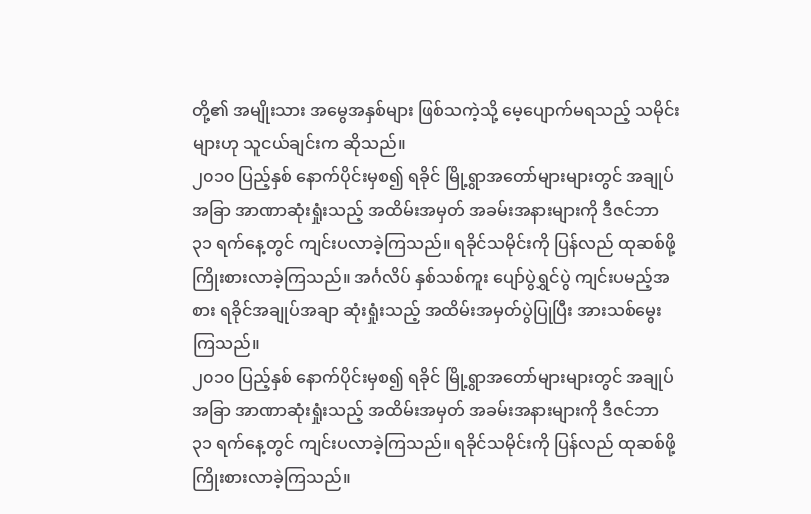တို့၏ အမျိုးသား အမွေအနှစ်များ ဖြစ်သကဲ့သို့ မေ့ပျောက်မရသည့် သမိုင်းများဟု သူငယ်ချင်းက ဆိုသည်။
၂၀၁၀ ပြည့်နှစ် နောက်ပိုင်းမှစ၍ ရခိုင် မြို့ရွာအတော်များများတွင် အချုပ်အခြာ အာဏာဆုံးရှုံးသည့် အထိမ်းအမှတ် အခမ်းအနားများကို ဒီဇင်ဘာ ၃၁ ရက်နေ့တွင် ကျင်းပလာခဲ့ကြသည်။ ရခိုင်သမိုင်းကို ပြန်လည် ထုဆစ်ဖို့ ကြိုးစားလာခဲ့ကြသည်။ အင်္ဂလိပ် နှစ်သစ်ကူး ပျော်ပွဲရွှင်ပွဲ ကျင်းပမည့်အစား ရခိုင်အချုပ်အချာ ဆုံးရှုံးသည့် အထိမ်းအမှတ်ပွဲပြုပြီး အားသစ်မွေးကြသည်။
၂၀၁၀ ပြည့်နှစ် နောက်ပိုင်းမှစ၍ ရခိုင် မြို့ရွာအတော်များများတွင် အချုပ်အခြာ အာဏာဆုံးရှုံးသည့် အထိမ်းအမှတ် အခမ်းအနားများကို ဒီဇင်ဘာ ၃၁ ရက်နေ့တွင် ကျင်းပလာခဲ့ကြသည်။ ရခိုင်သမိုင်းကို ပြန်လည် ထုဆစ်ဖို့ ကြိုးစားလာခဲ့ကြသည်။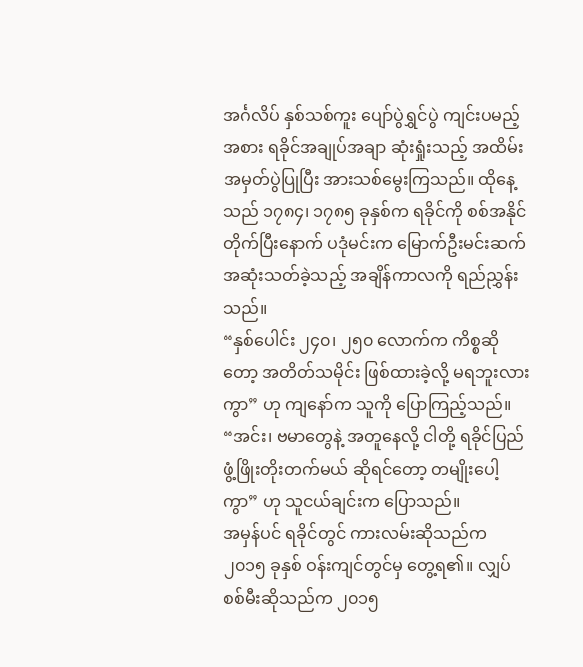အင်္ဂလိပ် နှစ်သစ်ကူး ပျော်ပွဲရွှင်ပွဲ ကျင်းပမည့်အစား ရခိုင်အချုပ်အချာ ဆုံးရှုံးသည့် အထိမ်းအမှတ်ပွဲပြုပြီး အားသစ်မွေးကြသည်။ ထိုနေ့သည် ၁၇၈၄၊ ၁၇၈၅ ခုနှစ်က ရခိုင်ကို စစ်အနိုင်တိုက်ပြီးနောက် ပဒုံမင်းက မြောက်ဦးမင်းဆက် အဆုံးသတ်ခဲ့သည့် အချိန်ကာလကို ရည်ညွှန်းသည်။
“နှစ်ပေါင်း ၂၄၀၊ ၂၅၀ လောက်က ကိစ္စဆိုတော့ အတိတ်သမိုင်း ဖြစ်ထားခဲ့လို့ မရဘူးလားကွာ” ဟု ကျနော်က သူကို ပြောကြည့်သည်။ “အင်း၊ ဗမာတွေနဲ့ အတူနေလို့ ငါတို့ ရခိုင်ပြည် ဖွံ့ဖြိုးတိုးတက်မယ် ဆိုရင်တော့ တမျိုးပေါ့ကွာ” ဟု သူငယ်ချင်းက ပြောသည်။
အမှန်ပင် ရခိုင်တွင် ကားလမ်းဆိုသည်က ၂၀၁၅ ခုနှစ် ဝန်းကျင်တွင်မှ တွေ့ရ၏။ လျှပ်စစ်မီးဆိုသည်က ၂၀၁၅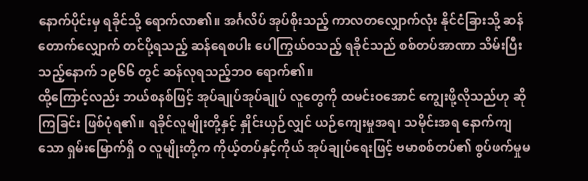နောက်ပိုင်းမှ ရခိုင်သို့ ရောက်လာ၏။ အင်္ဂလိပ် အုပ်စိုးသည့် ကာလတလျှောက်လုံး နိုင်ငံခြားသို့ ဆန်တောက်လျှောက် တင်ပို့ရသည့် ဆန်ရေစပါး ပေါကြွယ်ဝသည့် ရခိုင်သည် စစ်တပ်အာဏာ သိမ်းပြီးသည့်နောက် ၁၉၆၆ တွင် ဆန်လုရသည့်ဘဝ ရောက်၏။
ထို့ကြောင့်လည်း ဘယ်စနစ်ဖြင့် အုပ်ချုပ်အုပ်ချုပ် လူတွေကို ထမင်းဝအောင် ကျွေးဖို့လိုသည်ဟု ဆိုကြခြင်း ဖြစ်ပုံရ၏။ ရခိုင်လူမျိုးတို့နှင့် နှိုင်းယှဉ်လျှင် ယဉ်ကျေးမှုအရ၊ သမိုင်းအရ နောက်ကျသော ရှမ်းမြောက်ရှိ ဝ လူမျိုးတို့က ကိုယ့်တပ်နှင့်ကိုယ် အုပ်ချုပ်ရေးဖြင့် ဗမာစစ်တပ်၏ စွပ်ဖက်မှုမ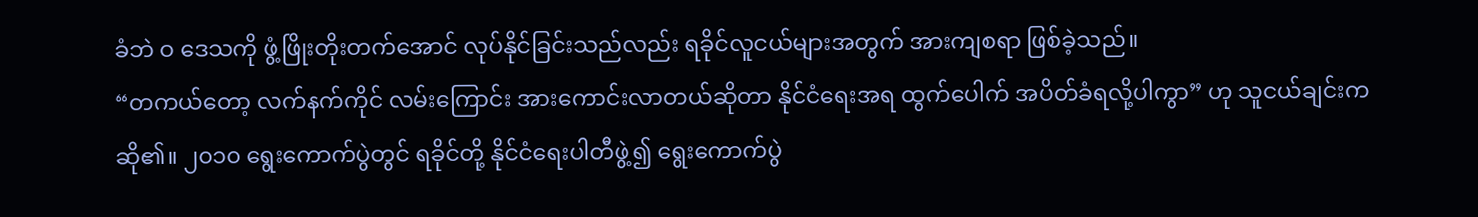ခံဘဲ ဝ ဒေသကို ဖွံ့ဖြိုးတိုးတက်အောင် လုပ်နိုင်ခြင်းသည်လည်း ရခိုင်လူငယ်များအတွက် အားကျစရာ ဖြစ်ခဲ့သည်။
“တကယ်တော့ လက်နက်ကိုင် လမ်းကြောင်း အားကောင်းလာတယ်ဆိုတာ နိုင်ငံရေးအရ ထွက်ပေါက် အပိတ်ခံရလို့ပါကွာ” ဟု သူငယ်ချင်းက ဆို၏။ ၂၀၁၀ ရွေးကောက်ပွဲတွင် ရခိုင်တို့ နိုင်ငံရေးပါတီဖွဲ့၍ ရွေးကောက်ပွဲ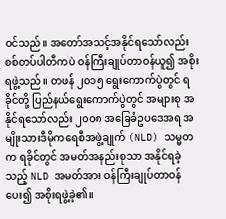ဝင်သည်။ အတော်အသင့်အနိုင်ရသော်လည်း စစ်တပ်ပါတီကပဲ ဝန်ကြီးချုပ်တာဝန်ယူ၍ အစိုးရဖွဲ့သည်။ တဖန် ၂၀၁၅ ရွေးကောက်ပွဲတွင် ရခိုင်တို့ ပြည်နယ်ရွေးကောက်ပွဲတွင် အများစု အနိုင်ရသော်လည်း ၂၀၀၈ အခြေခံဥပဒေအရ အမျိုးသားဒီမိုကရေစီအဖွဲ့ချုက် (NLD) သမ္မတက ရခိုင်တွင် အမတ်အနည်းစုသာ အနိုင်ရခဲ့သည့် NLD အမတ်အား ဝန်ကြီးချုပ်တာဝန်ပေး၍ အစိုးရဖွဲ့ခဲ့၏။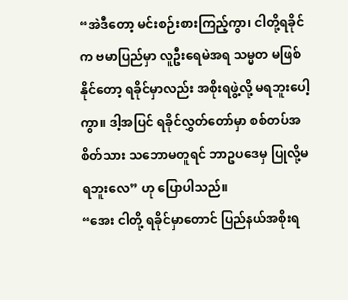“အဲဒီတော့ မင်းစဉ်းစားကြည့်ကွာ၊ ငါတို့ရခိုင်က ဗမာပြည်မှာ လူဦးရေမဲအရ သမ္မတ မဖြစ်နိုင်တော့ ရခိုင်မှာလည်း အစိုးရဖွဲ့လို့ မရဘူးပေါ့ကွာ။ ဒါ့အပြင် ရခိုင်လွှတ်တော်မှာ စစ်တပ်အစိတ်သား သဘောမတူရင် ဘာဥပဒေမှ ပြုလို့မရဘူးလေ” ဟု ပြောပါသည်။
“အေး ငါတို့ ရခိုင်မှာတောင် ပြည်နယ်အစိုးရ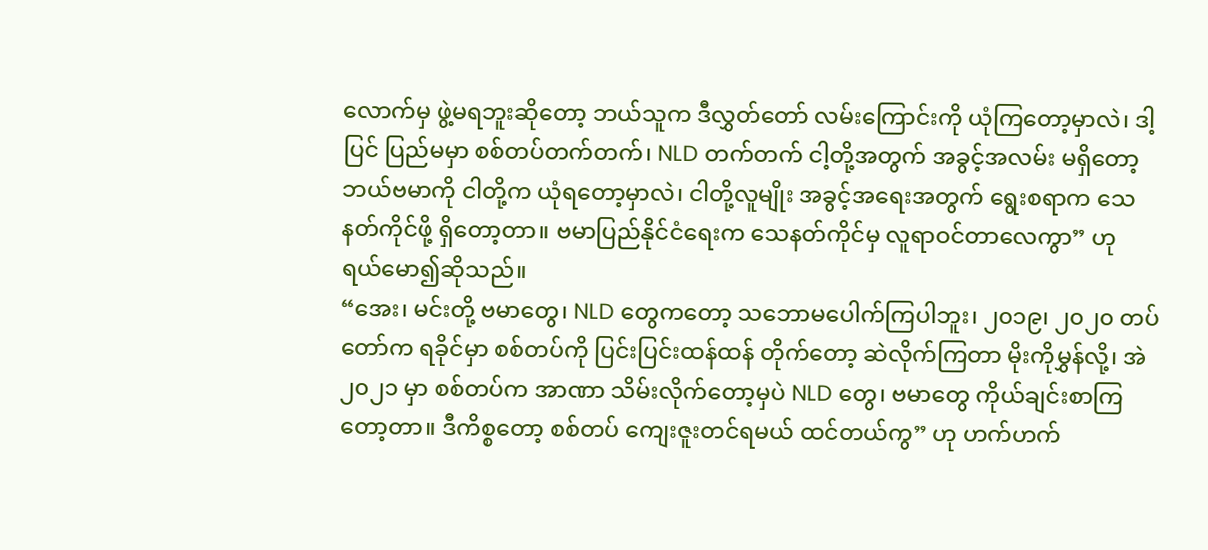လောက်မှ ဖွဲ့မရဘူးဆိုတော့ ဘယ်သူက ဒီလွှတ်တော် လမ်းကြောင်းကို ယုံကြတော့မှာလဲ၊ ဒါ့ပြင် ပြည်မမှာ စစ်တပ်တက်တက်၊ NLD တက်တက် ငါ့တို့အတွက် အခွင့်အလမ်း မရှိတော့ ဘယ်ဗမာကို ငါတို့က ယုံရတော့မှာလဲ၊ ငါတို့လူမျိုး အခွင့်အရေးအတွက် ရွေးစရာက သေနတ်ကိုင်ဖို့ ရှိတော့တာ။ ဗမာပြည်နိုင်ငံရေးက သေနတ်ကိုင်မှ လူရာဝင်တာလေကွာ” ဟု ရယ်မော၍ဆိုသည်။
“အေး၊ မင်းတို့ ဗမာတွေ၊ NLD တွေကတော့ သဘောမပေါက်ကြပါဘူး၊ ၂၀၁၉၊ ၂၀၂၀ တပ်တော်က ရခိုင်မှာ စစ်တပ်ကို ပြင်းပြင်းထန်ထန် တိုက်တော့ ဆဲလိုက်ကြတာ မိုးကိုမွှန်လို့၊ အဲ ၂၀၂၁ မှာ စစ်တပ်က အာဏာ သိမ်းလိုက်တော့မှပဲ NLD တွေ၊ ဗမာတွေ ကိုယ်ချင်းစာကြတော့တာ။ ဒီကိစ္စတော့ စစ်တပ် ကျေးဇူးတင်ရမယ် ထင်တယ်ကွ” ဟု ဟက်ဟက်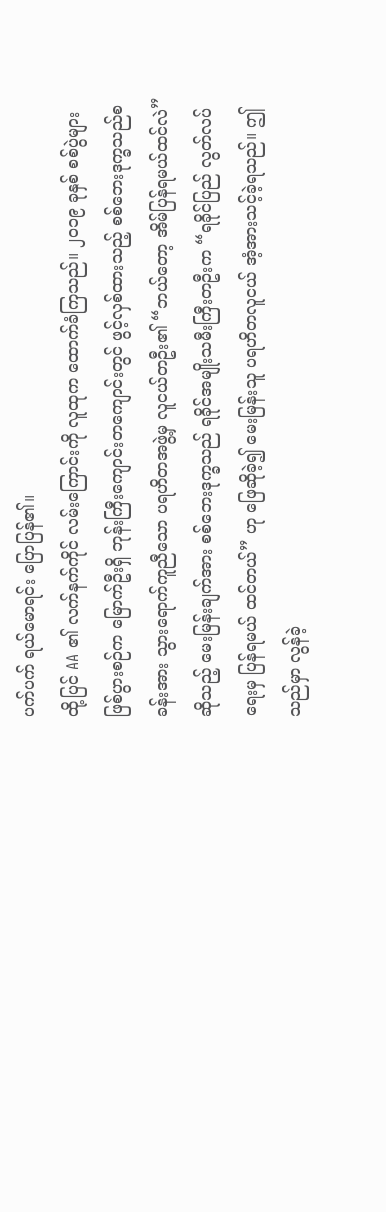ပက်ပက် ရယ်မောရင်း ပြောပြန်၏။
ထို့ပြင် AA ၏ လက်နက်ကိုင် လမ်းကြောင်းကို လူထုက ထောက်ခံကြသည်။ ၂၀၁၉ ခုနှစ် စစ်ပွဲများ ဖြစ်ပွားစဉ်က မြောက်ဦးရှိ ဘုန်းကြီးကျောင်းတကျောင်းတွင် ဖွင့်လှစ်ထားသည့် စစ်ဘေးဒုက္ခသည်စခန်းအား သွားရောက်ကူညီသော ပရဟိတအဖွဲ့မှ လူငယ်တဦး၏ “ဘယ်တော့ အိမ်ပြန်ရမယ်ထင်လဲ” ဆိုသည့် မေးမြန်းချက်အား စစ်ဘေးဒုက္ခသည် ရခိုင်အမျိုးသမီးကြီးတဦးက “ရခိုင်ပြည် လွတ်လပ်ရေးမှ ပြန်ရမယ် ထင်တယ်” ဟု ဖြေဆိုခဲ့၍ မေးမြန်းသူ ပရဟိတလူငယ် အံ့အားသင့်ခဲ့ရသည်။ ဤသည်မှာ လွန်ခဲ့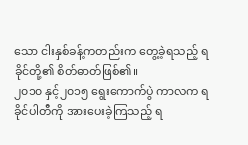သော ငါးနှစ်ခန့်ကတည်းက တွေ့ခဲ့ရသည့် ရခိုင်တို့၏ စိတ်ဓာတ်ဖြစ်၏။
၂၀၁၀ နှင့်၂၀၁၅ ရွေးကောက်ပွဲ ကာလက ရခိုင်ပါတီကို အားပေးခဲ့ကြသည့် ရ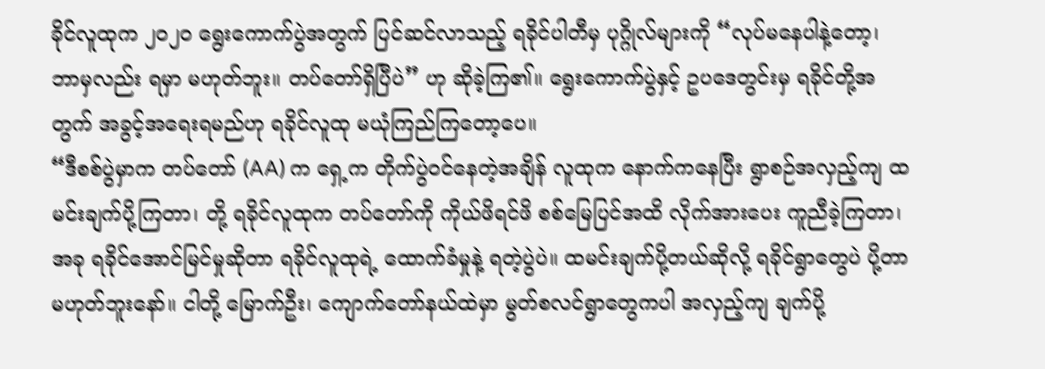ခိုင်လူထုက ၂၀၂၀ ရွေးကောက်ပွဲအတွက် ပြင်ဆင်လာသည့် ရခိုင်ပါတီမှ ပုဂ္ဂိုလ်များကို “လုပ်မနေပါနဲ့တော့၊ ဘာမှလည်း ရမှာ မဟုတ်ဘူး။ တပ်တော်ရှိပြီပဲ” ဟု ဆိုခဲ့ကြ၏။ ရွေးကောက်ပွဲနှင့် ဥပဒေတွင်းမှ ရခိုင်တို့အတွက် အခွင့်အရေးရမည်ဟု ရခိုင်လူထု မယုံကြည်ကြတော့ပေ။
“ဒီစစ်ပွဲမှာက တပ်တော် (AA) က ရှေ့က တိုက်ပွဲဝင်နေတဲ့အချိန် လူထုက နောက်ကနေပြီး ရွာစဉ်အလှည့်ကျ ထမင်းချက်ပို့ကြတာ၊ တို့ ရခိုင်လူထုက တပ်တော်ကို ကိုယ်ဖိရင်ဖိ စစ်မြေပြင်အထိ လိုက်အားပေး ကူညီခဲ့ကြတာ၊ အခု ရခိုင်အောင်မြင်မှုဆိုတာ ရခိုင်လူထုရဲ့ ထောက်ခံမှုနဲ့ ရတဲ့ပွဲပဲ။ ထမင်းချက်ပို့တယ်ဆိုလို့ ရခိုင်ရွာတွေပဲ ပို့တာ မဟုတ်ဘူးနော်။ ငါတို့ မြောက်ဦး၊ ကျောက်တော်နယ်ထဲမှာ မွတ်စလင်ရွာတွေကပါ အလှည့်ကျ ချက်ပို့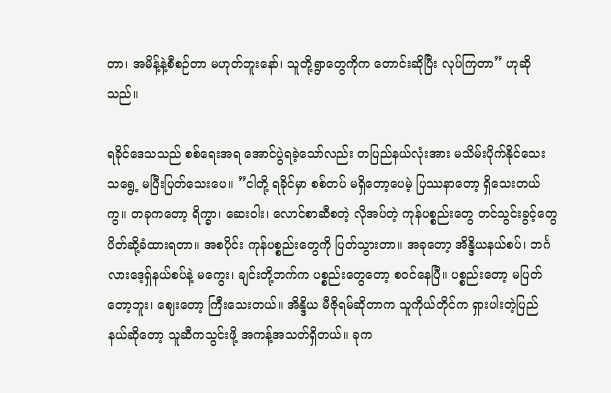တာ၊ အမိန့်နဲ့စီစဉ်တာ မဟုတ်ဘူးနော်၊ သူတို့ရွာတွေကိုက တောင်းဆိုပြီး လုပ်ကြတာ” ဟုဆိုသည်။

ရခိုင်ဒေသသည် စစ်ရေးအရ အောင်ပွဲရခဲ့သော်လည်း တပြည်နယ်လုံးအား မသိမ်းပိုက်နိုင်သေးသရွေ့ မပြီးပြတ်သေးပေ။ ”ငါတို့ ရခိုင်မှာ စစ်တပ် မရှိတော့ပေမဲ့ ပြဿနာတော့ ရှိသေးတယ်ကွ။ တခုကတော့ ရိက္ခာ၊ ဆေးဝါး၊ လောင်စာဆီစတဲ့ လိုအပ်တဲ့ ကုန်ပစ္စည်းတွေ တင်သွင်းခွင့်တွေ ပိတ်ဆို့ခံထားရတာ။ အစပိုင်း ကုန်ပစ္စည်းတွေကို ပြတ်သွားတာ။ အခုတော့ အိန္ဒိယနယ်စပ်၊ ဘင်္ဂလားဒေ့ရှ်နယ်စပ်နဲ့ မကွေး၊ ချင်းတို့ဘက်က ပစ္စည်းတွေတော့ စဝင်နေပြီ။ ပစ္စည်းတော့ မပြတ်တော့ဘူး၊ ဈေးတော့ ကြီးသေးတယ်။ အိန္ဒိယ မီဇိုရမ်ဆိုတာက သူကိုယ်တိုင်က ရှားပါးတဲ့ပြည်နယ်ဆိုတော့ သူဆီကသွင်းဖို့ အကန့်အသတ်ရှိတယ်။ ခုက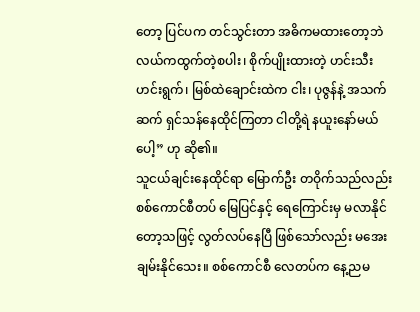တော့ ပြင်ပက တင်သွင်းတာ အဓိကမထားတော့ဘဲ လယ်ကထွက်တဲ့စပါး၊ စိုက်ပျိုးထားတဲ့ ဟင်းသီးဟင်းရွက်၊ မြစ်ထဲချောင်းထဲက ငါး၊ ပုဇွန်နဲ့ အသက်ဆက် ရှင်သန်နေထိုင်ကြတာ ငါတို့ရဲ နယူးနော်မယ်ပေါ့” ဟု ဆို၏။
သူငယ်ချင်းနေထိုင်ရာ မြောက်ဦး တဝိုက်သည်လည်း စစ်ကောင်စီတပ် မြေပြင်နှင့် ရေကြောင်းမှ မလာနိုင်တော့သဖြင့် လွတ်လပ်နေပြီ ဖြစ်သော်လည်း မအေးချမ်းနိုင်သေး။ စစ်ကောင်စီ လေတပ်က နေ့ညမ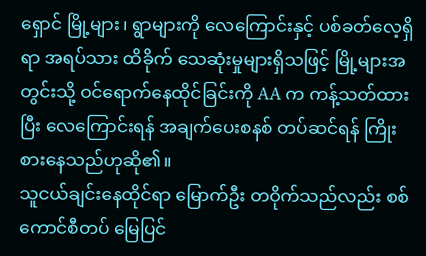ရှောင် မြို့များ၊ ရွာများကို လေကြောင်းနှင့် ပစ်ခတ်လေ့ရှိရာ အရပ်သား ထိခိုက် သေဆုံးမှုများရှိသဖြင့် မြို့များအတွင်းသို့ ဝင်ရောက်နေထိုင်ခြင်းကို AA က ကန့်သတ်ထားပြီး လေကြောင်းရန် အချက်ပေးစနစ် တပ်ဆင်ရန် ကြိုးစားနေသည်ဟုဆို၏။
သူငယ်ချင်းနေထိုင်ရာ မြောက်ဦး တဝိုက်သည်လည်း စစ်ကောင်စီတပ် မြေပြင်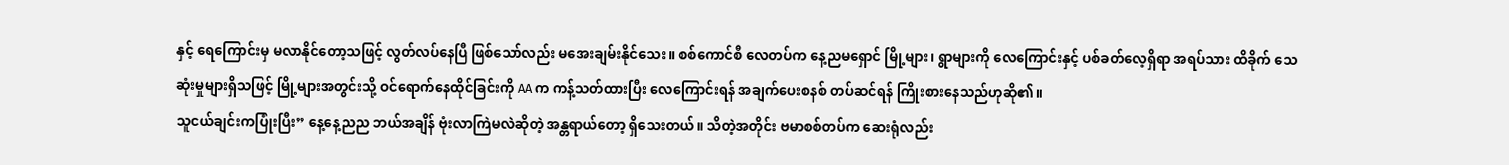နှင့် ရေကြောင်းမှ မလာနိုင်တော့သဖြင့် လွတ်လပ်နေပြီ ဖြစ်သော်လည်း မအေးချမ်းနိုင်သေး။ စစ်ကောင်စီ လေတပ်က နေ့ညမရှောင် မြို့များ၊ ရွာများကို လေကြောင်းနှင့် ပစ်ခတ်လေ့ရှိရာ အရပ်သား ထိခိုက် သေဆုံးမှုများရှိသဖြင့် မြို့များအတွင်းသို့ ဝင်ရောက်နေထိုင်ခြင်းကို AA က ကန့်သတ်ထားပြီး လေကြောင်းရန် အချက်ပေးစနစ် တပ်ဆင်ရန် ကြိုးစားနေသည်ဟုဆို၏။
သူငယ်ချင်းကပြုံးပြီး” နေ့နေ့ညည ဘယ်အချိန် ဗုံးလာကြဲမလဲဆိုတဲ့ အန္တရာယ်တော့ ရှိသေးတယ်။ သိတဲ့အတိုင်း ဗမာစစ်တပ်က ဆေးရုံလည်း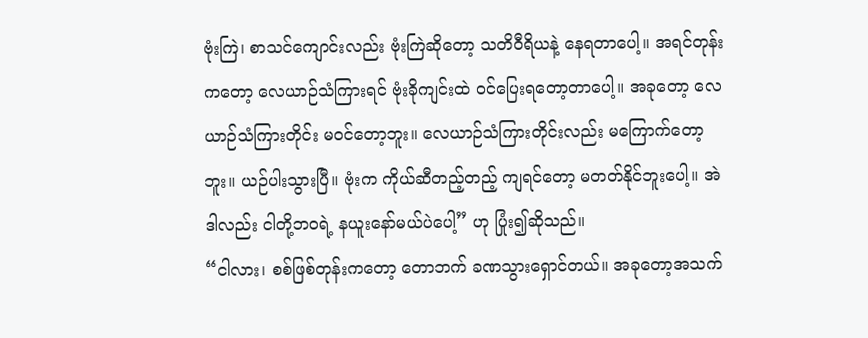ဗုံးကြဲ၊ စာသင်ကျောင်းလည်း ဗုံးကြဲဆိုတော့ သတိဝီရိယနဲ့ နေရတာပေါ့။ အရင်တုန်းကတော့ လေယာဉ်သံကြားရင် ဗုံးခိုကျင်းထဲ ဝင်ပြေးရတော့တာပေါ့။ အခုတော့ လေယာဉ်သံကြားတိုင်း မဝင်တော့ဘူး။ လေယာဉ်သံကြားတိုင်းလည်း မကြောက်တော့ဘူး။ ယဉ်ပါးသွားပြီ။ ဗုံးက ကိုယ်ဆီတည့်တည့် ကျရင်တော့ မတတ်နိုင်ဘူးပေါ့။ အဲဒါလည်း ငါတို့ဘဝရဲ့ နယူးနော်မယ်ပဲပေါ့” ဟု ပြုံး၍ဆိုသည်။
“ငါလား၊ စစ်ဖြစ်တုန်းကတော့ တောဘက် ခဏသွားရှောင်တယ်။ အခုတော့အသက်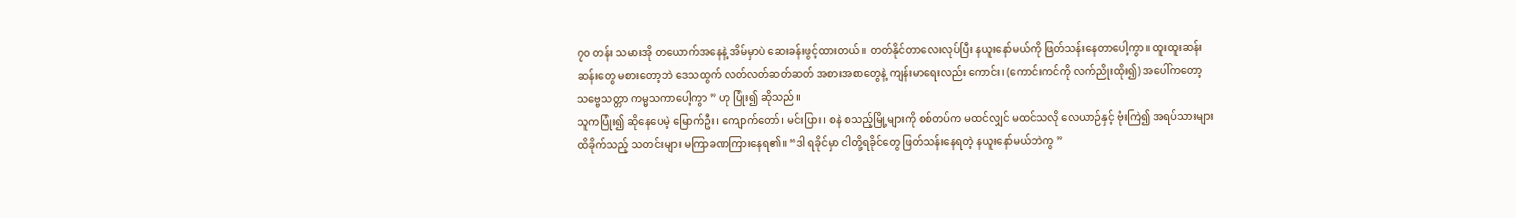၇၀ တန်း သမားအို တယောက်အနေနဲ့ အိမ်မှာပဲ ဆေးခန်းဖွင့်ထားတယ်။ တတ်နိုင်တာလေးလုပ်ပြီး နယူးနော်မယ်ကို ဖြတ်သန်းနေတာပေါ့ကွာ။ ထူးထူးဆန်းဆန်းတွေ မစားတော့ဘဲ ဒေသထွက် လတ်လတ်ဆတ်ဆတ် အစားအစာတွေနဲ့ ကျန်းမာရေးလည်း ကောင်း၊ (ကောင်းကင်ကို လက်ညိုးထိုး၍) အပေါ်ကတော့ သဗ္ဗေသတ္တာ ကမ္မသကာပေါ့ကွာ ” ဟု ပြုံး၍ ဆိုသည်။
သူကပြုံး၍ ဆိုနေပေမဲ့ မြောက်ဦး၊ ကျောက်တော်၊ မင်းပြား၊ စနဲ စသည့်မြို့များကို စစ်တပ်က မထင်လျှင် မထင်သလို လေယာဉ်နှင့် ဗုံးကြဲ၍ အရပ်သားများ ထိခိုက်သည့် သတင်းများ မကြာခဏကြားနေရ၏။ “ဒါ ရခိုင်မှာ ငါတို့ရခိုင်တွေ ဖြတ်သန်းနေရတဲ့ နယူးနော်မယ်ဘဲကွ ”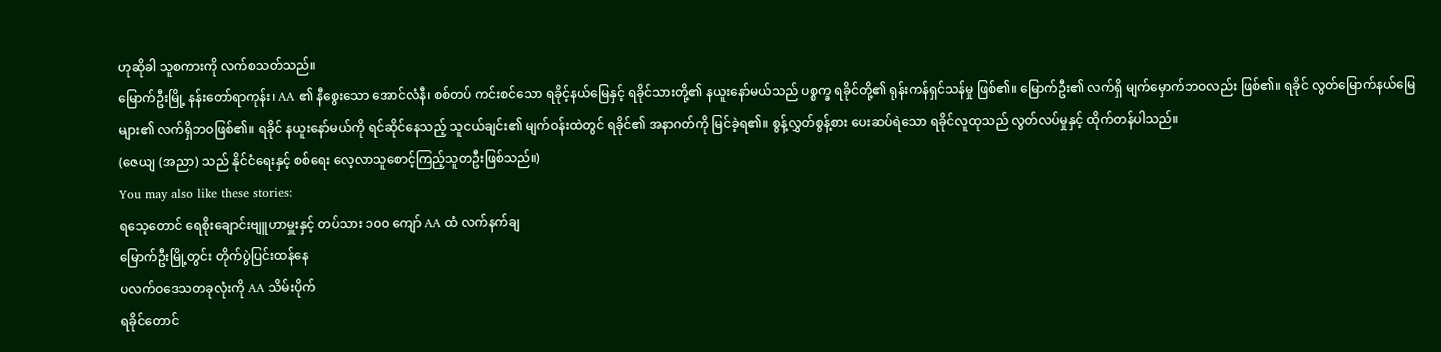ဟုဆိုခါ သူစကားကို လက်စသတ်သည်။
မြောက်ဦးမြို့ နန်းတော်ရာကုန်း၊ AA ၏ နီစွေးသော အောင်လံနီ၊ စစ်တပ် ကင်းစင်သော ရခိုင့်နယ်မြေနှင့် ရခိုင်သားတို့၏ နယူးနော်မယ်သည် ပစ္စက္ခ ရခိုင်တို့၏ ရုန်းကန်ရှင်သန်မှု ဖြစ်၏။ မြောက်ဦး၏ လက်ရှိ မျက်မှောက်ဘဝလည်း ဖြစ်၏။ ရခိုင် လွတ်မြောက်နယ်မြေများ၏ လက်ရှိဘဝဖြစ်၏။ ရခိုင် နယူးနော်မယ်ကို ရင်ဆိုင်နေသည့် သူငယ်ချင်း၏ မျက်ဝန်းထဲတွင် ရခိုင်၏ အနာဂတ်ကို မြင်ခဲ့ရ၏။ စွန့်လွှတ်စွန့်စား ပေးဆပ်ရဲသော ရခိုင်လူထုသည် လွတ်လပ်မှုနှင့် ထိုက်တန်ပါသည်။
(ဇေယျ (အညာ) သည် နိုင်ငံရေးနှင့် စစ်ရေး လေ့လာသူစောင့်ကြည့်သူတဦးဖြစ်သည်။)
You may also like these stories:
ရသေ့တောင် ရေစိုးချောင်းဗျူဟာမှူးနှင့် တပ်သား ၁၀၀ ကျော် AA ထံ လက်နက်ချ
မြောက်ဦးမြို့တွင်း တိုက်ပွဲပြင်းထန်နေ
ပလက်ဝဒေသတခုလုံးကို AA သိမ်းပိုက်
ရခိုင်တောင်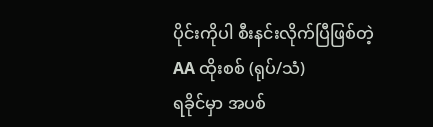ပိုင်းကိုပါ စီးနင်းလိုက်ပြီဖြစ်တဲ့ AA ထိုးစစ် (ရုပ်/သံ)
ရခိုင်မှာ အပစ်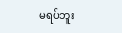မရပ်ဘူး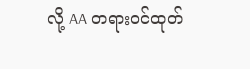လို့ AA တရားဝင်ထုတ်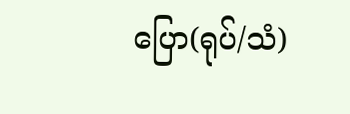ပြော(ရုပ်/သံ)